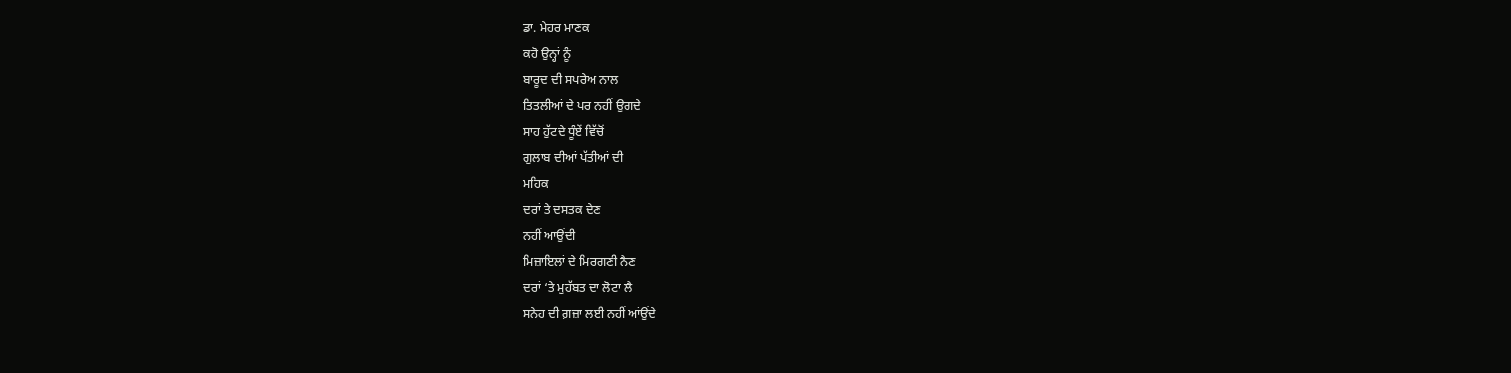ਡਾ. ਮੇਹਰ ਮਾਣਕ
ਕਹੋ ਉਨ੍ਹਾਂ ਨੂੰ
ਬਾਰੂਦ ਦੀ ਸਪਰੇਅ ਨਾਲ
ਤਿਤਲੀਆਂ ਦੇ ਪਰ ਨਹੀਂ ਉਗਦੇ
ਸਾਹ ਹੁੱਟਦੇ ਧੂੰਏਂ ਵਿੱਚੋਂ
ਗੁਲਾਬ ਦੀਆਂ ਪੱਤੀਆਂ ਦੀ
ਮਹਿਕ
ਦਰਾਂ ਤੇ ਦਸਤਕ ਦੇਣ
ਨਹੀਂ ਆਉਂਦੀ
ਮਿਜ਼ਾਇਲਾਂ ਦੇ ਮਿਰਗਣੀ ਨੈਣ
ਦਰਾਂ ‘ਤੇ ਮੁਹੱਬਤ ਦਾ ਲੋਟਾ ਲੈ
ਸਨੇਹ ਦੀ ਗ਼ਜ਼ਾ ਲਈ ਨਹੀਂ ਆਂਉਂਦੇ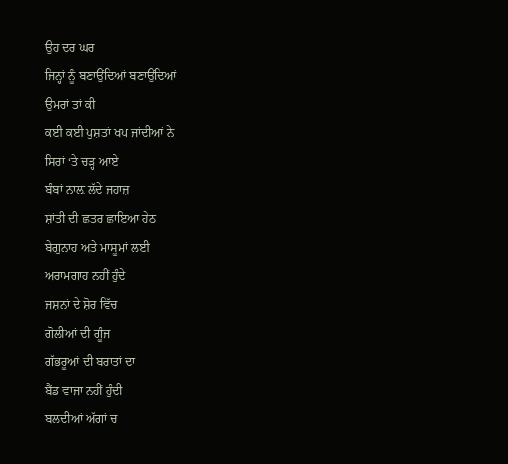ਉਹ ਦਰ ਘਰ
ਜਿਨ੍ਹਾਂ ਨੂੰ ਬਣਾਉਂਦਿਆਂ ਬਣਾਉਂਦਿਆਂ
ਉਮਰਾਂ ਤਾਂ ਕੀ
ਕਈ ਕਈ ਪੁਸ਼ਤਾਂ ਖਪ ਜਾਂਦੀਆਂ ਨੇ
ਸਿਰਾਂ ‘ਤੇ ਚੜ੍ਹ ਆਏ
ਬੰਬਾਂ ਨਾਲ਼ ਲੱਦੇ ਜਹਾਜ਼
ਸ਼ਾਂਤੀ ਦੀ ਛਤਰ ਛਾਇਆ ਹੇਠ
ਬੇਗੁਨਾਹ ਅਤੇ ਮਾਸੂਮਾਂ ਲਈ
ਅਰਾਮਗਾਹ ਨਹੀਂ ਹੁੰਦੇ
ਜਸ਼ਨਾਂ ਦੇ ਸ਼ੋਰ ਵਿੱਚ
ਗੋਲੀਆਂ ਦੀ ਗੂੰਜ
ਗੱਭਰੂਆਂ ਦੀ ਬਰਾਤਾਂ ਦਾ
ਬੈਂਡ ਵਾਜਾ ਨਹੀਂ ਹੁੰਦੀ
ਬਲਦੀਆਂ ਅੱਗਾਂ ਚ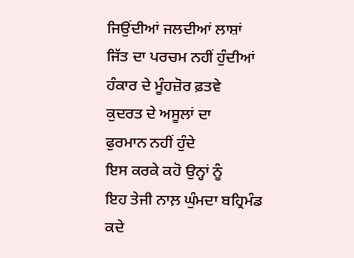ਜਿਉਂਦੀਆਂ ਜਲਦੀਆਂ ਲਾਸ਼ਾਂ
ਜਿੱਤ ਦਾ ਪਰਚਮ ਨਹੀਂ ਹੁੰਦੀਆਂ
ਹੰਕਾਰ ਦੇ ਮੂੰਹਜ਼ੋਰ ਫ਼ਤਵੇ
ਕੁਦਰਤ ਦੇ ਅਸੂਲਾਂ ਦਾ
ਫੁਰਮਾਨ ਨਹੀਂ ਹੁੰਦੇ
ਇਸ ਕਰਕੇ ਕਹੋ ਉਨ੍ਹਾਂ ਨੂੰ
ਇਹ ਤੇਜੀ ਨਾਲ਼ ਘੁੰਮਦਾ ਬਹ੍ਰਿਮੰਡ
ਕਦੇ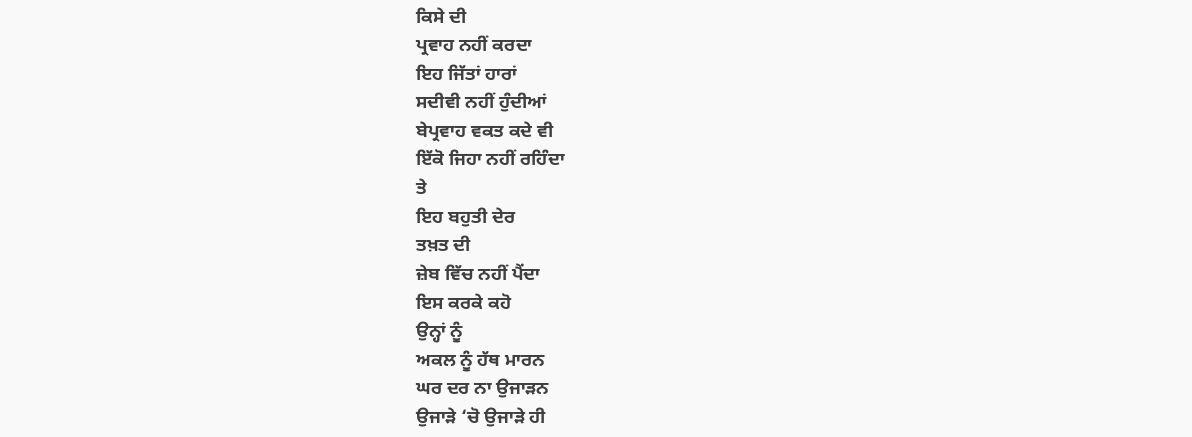ਕਿਸੇ ਦੀ
ਪ੍ਰਵਾਹ ਨਹੀਂ ਕਰਦਾ
ਇਹ ਜਿੱਤਾਂ ਹਾਰਾਂ
ਸਦੀਵੀ ਨਹੀਂ ਹੁੰਦੀਆਂ
ਬੇਪ੍ਰਵਾਹ ਵਕਤ ਕਦੇ ਵੀ
ਇੱਕੋ ਜਿਹਾ ਨਹੀਂ ਰਹਿੰਦਾ
ਤੇ
ਇਹ ਬਹੁਤੀ ਦੇਰ
ਤਖ਼ਤ ਦੀ
ਜ਼ੇਬ ਵਿੱਚ ਨਹੀਂ ਪੈਂਦਾ
ਇਸ ਕਰਕੇ ਕਹੋ
ਉਨ੍ਹਾਂ ਨੂੰ
ਅਕਲ ਨੂੰ ਹੱਥ ਮਾਰਨ
ਘਰ ਦਰ ਨਾ ਉਜਾੜਨ
ਉਜਾੜੇ ‘ਚੋ ਉਜਾੜੇ ਹੀ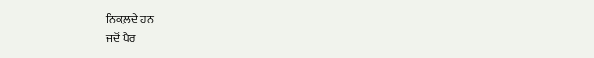ਨਿਕਲ਼ਦੇ ਹਨ
ਜਦੋਂ ਪੈਰ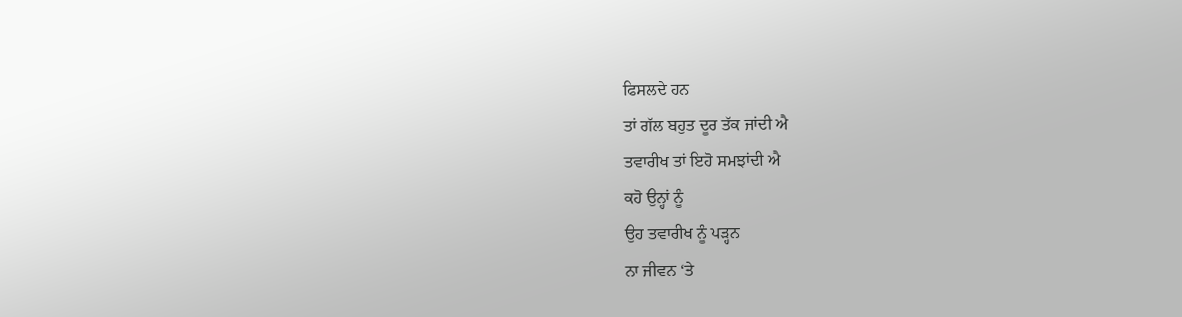ਫਿਸਲਦੇ ਹਨ
ਤਾਂ ਗੱਲ ਬਹੁਤ ਦੂਰ ਤੱਕ ਜਾਂਦੀ ਐ
ਤਵਾਰੀਖ ਤਾਂ ਇਹੋ ਸਮਝਾਂਦੀ ਐ
ਕਹੋ ਉਨ੍ਹਾਂ ਨੂੰ
ਉਹ ਤਵਾਰੀਖ ਨੂੰ ਪੜ੍ਹਨ
ਨਾ ਜੀਵਨ ‘ਤੇ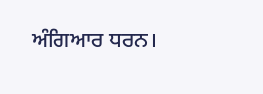ਅੰਗਿਆਰ ਧਰਨ।